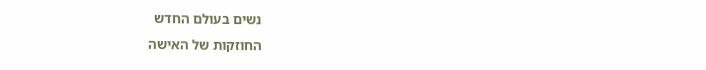נשים בעולם החדש
החוזקות של האישה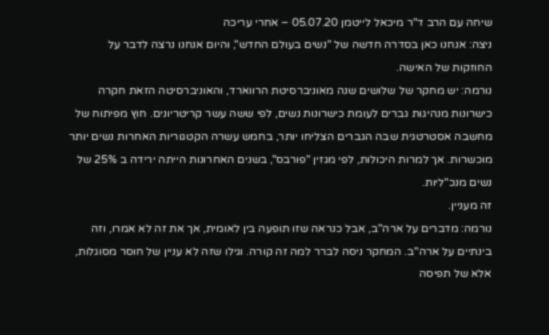שיחה עם הרב ד"ר מיכאל לייטמן 05.07.20 – אחרי עריכה
ניצה: אנחנו כאן בסדרה חדשה של "נשים בעולם החדש", והיום אנחנו נרצה לדבר על החוזקות של האישה.
נורמה: יש מחקר של שלושים שנה מאוניברסיטת הרווארד, והאוניברסיטה הזאת חקרה כישרונות מנהיגות גברים לעומת כישרונות נשים, לפי ששה עשר קריטריונים. חוץ מפיתוח של מחשבה אסטרטגית שבה הגברים הצליחו יותר, בחמש עשרה הקטגוריות האחרות נשים יותר מוכשרות. אך למרות היכולות, לפי מגזין "פורבס", בשנים האחרונות הייתה ירידה ב 25% של נשים מנכ"ליות.
זה מעניין.
נורמה: מדברים על ארה"ב, אבל כנראה שזו תופעה בין לאומית, אך את זה לא אמרו, וזה בינתיים על ארה"ב. המחקר ניסה לברר למה זה קורה. וגילו שזה לא עניין של חוסר מסוגלות, אלא של תפיסה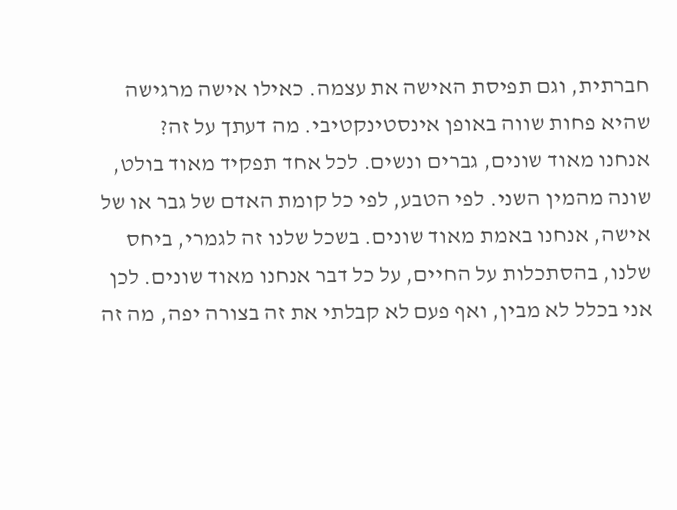חברתית, וגם תפיסת האישה את עצמה. כאילו אישה מרגישה שהיא פחות שווה באופן אינסטינקטיבי. מה דעתך על זה?
אנחנו מאוד שונים, גברים ונשים. לכל אחד תפקיד מאוד בולט, שונה מהמין השני. לפי הטבע, לפי כל קומת האדם של גבר או של אישה, אנחנו באמת מאוד שונים. בשכל שלנו זה לגמרי, ביחס שלנו, בהסתכלות על החיים, על כל דבר אנחנו מאוד שונים. לכן אני בכלל לא מבין, ואף פעם לא קבלתי את זה בצורה יפה, מה זה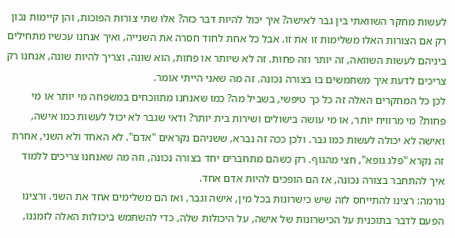לעשות מחקר השוואתי בין גבר לאישה? איך יכול להיות דבר כזה? אלו שתי צורות הפוכות, והן קיימות נכון רק אם הצורות האלו משלימות זו את זו. אבל כל אחת לחוד חסרה את השנייה, ואיך אנחנו עכשיו מתחילים ביניהם לעשות השוואה, זה יותר וזה פחות. זה לא שיותר או פחות, הוא שונה, וצריך להיות שונה, אנחנו רק צריכים לדעת איך משתמשים בו בצורה נכונה. זה מה שאני הייתי אומר.
לכן כל המחקרים האלה זה כל כך טיפשי, בשביל מה? כמו שאנחנו מתווכחים במשפחה מי יותר או מי פחות? מי מרוויח יותר, או מי עושה בישולים ושירות בית יותר? ודאי שגבר לא יכול לעשות כמו אישה, ואישה לא יכולה לעשות כמו גבר. ולכן ככה זה נברא, ששניהם נקראים "אדם". לא האחד ולא השני, אחרת זה נקרא "פלג גופא", חצי מהגוף. רק כשהם מתחברים יחד בצורה נכונה, וזה מה שאנחנו צריכים ללמוד איך להתחבר בצורה נכונה, אז הם הופכים להיות אדם אחד.
נורמה: רצינו להתייחס לזה שיש כישרונות בכל מין, אישה וגבר, ואז הם משלימים אחד את השני. ורצינו הפעם לדבר בתוכנית על הכישרונות של אישה, על היכולות שלה, כדי להשתמש ביכולות האלה לזמננו,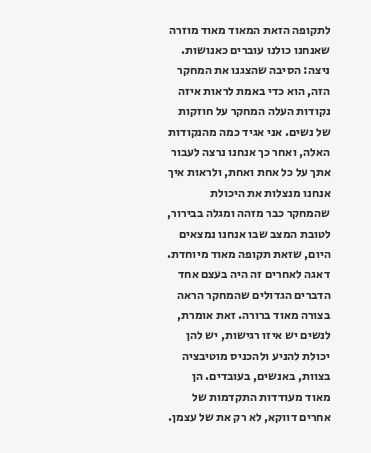לתקופה הזאת המאוד מאוד מוזרה שאנחנו כולנו עוברים כאנושות.
ניצה: הסיבה שהצגנו את המחקר הזה, הוא כדי באמת לראות איזה נקודות העלה המחקר על חוזקות של נשים. אני אגיד כמה מהנקודות האלה, ואחר כך אנחנו נרצה לעבור אתך על כל אחת ואחת, ולראות איך אנחנו מנצלות את היכולת שהמחקר כבר מזהה ומגלה בבירור, לטובת המצב שבו אנחנו נמצאים היום, שזאת תקופה מאוד מיוחדת.
דאגה לאחרים זה היה בעצם אחד הדברים הגדולים שהמחקר הראה בצורה מאוד ברורה. זאת אומרת, לנשים יש איזו רגישות, יש להן יכולת להניע ולהכניס מוטיבציה בצוות, באנשים, בעובדים. הן מאוד מעודדות התקדמות של אחרים דווקא, לא רק את של עצמן.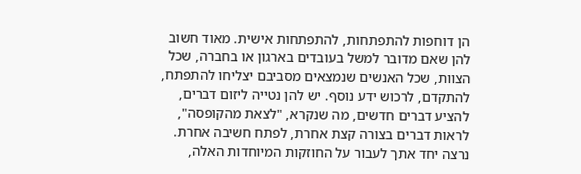הן דוחפות להתפתחות, להתפתחות אישית. מאוד חשוב להן שאם מדובר למשל בעובדים בארגון או בחברה, שכל הצוות, שכל האנשים שנמצאים מסביבם יצליחו להתפתח, להתקדם, לרכוש ידע נוסף. יש להן נטייה ליזום דברים, להציע דברים חדשים, מה שנקרא, "לצאת מהקופסה", לראות דברים בצורה קצת אחרת, לפתח חשיבה אחרת.
נרצה יחד אתך לעבור על החוזקות המיוחדות האלה,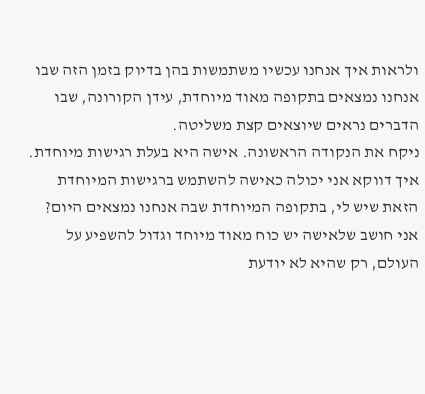ולראות איך אנחנו עכשיו משתמשות בהן בדיוק בזמן הזה שבו אנחנו נמצאים בתקופה מאוד מיוחדת, עידן הקורונה, שבו הדברים נראים שיוצאים קצת משליטה.
ניקח את הנקודה הראשונה. אישה היא בעלת רגישות מיוחדת. איך דווקא אני יכולה כאישה להשתמש ברגישות המיוחדת הזאת שיש לי, בתקופה המיוחדת שבה אנחנו נמצאים היום?
אני חושב שלאישה יש כוח מאוד מיוחד וגדול להשפיע על העולם, רק שהיא לא יודעת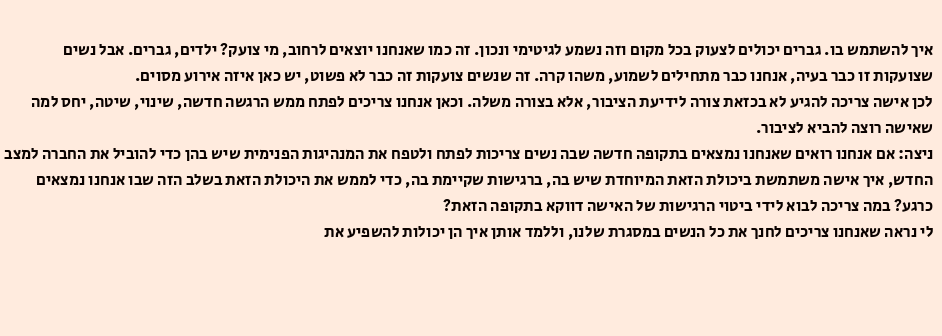איך להשתמש בו. גברים יכולים לצעוק בכל מקום וזה נשמע לגיטימי ונכון. זה כמו שאנחנו יוצאים לרחוב, מי צועק? ילדים, גברים. אבל נשים שצועקות זו כבר בעיה, אנחנו כבר מתחילים לשמוע, משהו קרה. זה שנשים צועקות זה כבר לא פשוט, יש כאן איזה אירוע מסוים.
לכן אישה צריכה להגיע לא בכזאת צורה לידיעת הציבור, אלא בצורה משלה. וכאן אנחנו צריכים לפתח ממש הרגשה חדשה, שינוי, שיטה, יחס למה שאישה רוצה להביא לציבור.
ניצה: אם אנחנו רואים שאנחנו נמצאים בתקופה חדשה שבה נשים צריכות לפתח ולטפח את המנהיגות הפנימית שיש בהן כדי להוביל את החברה למצב החדש, איך אישה משתמשת ביכולת הזאת המיוחדת שיש בה, ברגישות שקיימת בה, כדי לממש את היכולת הזאת בשלב הזה שבו אנחנו נמצאים כרגע? במה צריכה לבוא לידי ביטוי הרגישות של האישה דווקא בתקופה הזאת?
לי נראה שאנחנו צריכים לחנך את כל הנשים במסגרת שלנו, וללמד אותן איך הן יכולות להשפיע את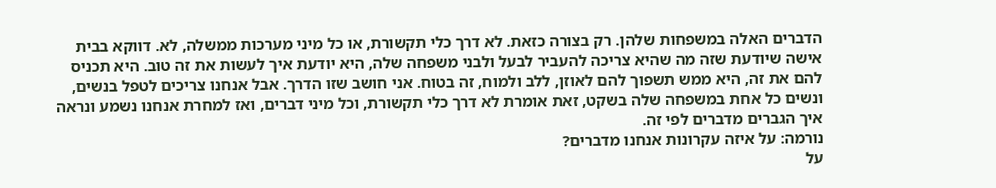הדברים האלה במשפחות שלהן. רק בצורה כזאת. לא דרך כלי תקשורת, או כל מיני מערכות ממשלה, לא. דווקא בבית אישה שיודעת שזה מה שהיא צריכה להעביר לבעל ולבני משפחה שלה, היא יודעת איך לעשות את זה טוב. היא תכניס להם את זה, היא ממש תשפוך להם לאוזן, ללב ולמוח, זה בטוח. אני חושב שזו הדרך. אבל אנחנו צריכים לטפל בנשים, ונשים כל אחת במשפחה שלה בשקט, זאת אומרת לא דרך כלי תקשורת, וכל מיני דברים, ואז למחרת אנחנו נשמע ונראה איך הגברים מדברים לפי זה.
נורמה: על איזה עקרונות אנחנו מדברים?
על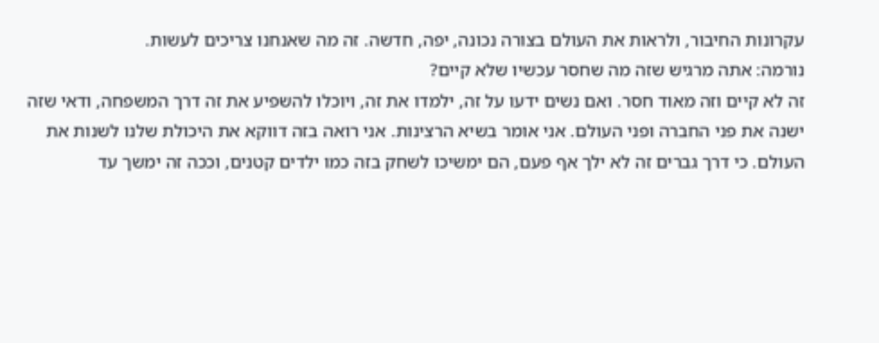עקרונות החיבור, ולראות את העולם בצורה נכונה, יפה, חדשה. זה מה שאנחנו צריכים לעשות.
נורמה: אתה מרגיש שזה מה שחסר עכשיו שלא קיים?
זה לא קיים וזה מאוד חסר. ואם נשים ידעו על זה, ילמדו את זה, ויוכלו להשפיע את זה דרך המשפחה, ודאי שזה ישנה את פני החברה ופני העולם. אני אומר בשיא הרצינות. אני רואה בזה דווקא את היכולת שלנו לשנות את העולם. כי דרך גברים זה לא ילך אף פעם, הם ימשיכו לשחק בזה כמו ילדים קטנים, וככה זה ימשך עד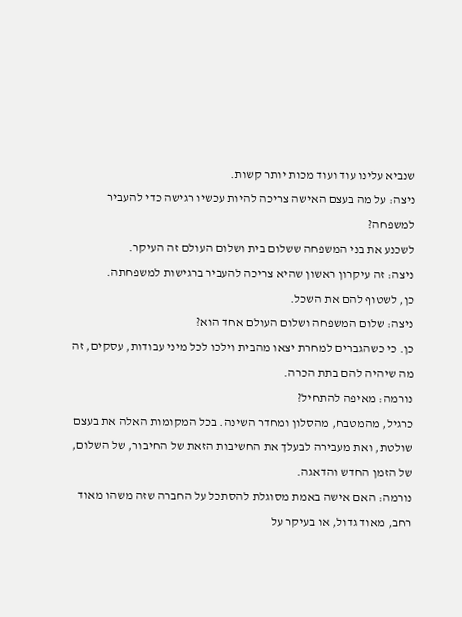שנביא עלינו עוד ועוד מכות יותר קשות.
ניצה: על מה בעצם האישה צריכה להיות עכשיו רגישה כדי להעביר למשפחה?
לשכנע את בני המשפחה ששלום בית ושלום העולם זה העיקר.
ניצה: זה עיקרון ראשון שהיא צריכה להעביר ברגישות למשפחתה.
כן, לשטוף להם את השכל.
ניצה: שלום המשפחה ושלום העולם אחד הוא?
כן. כי כשהגברים למחרת יצאו מהבית וילכו לכל מיני עבודות, עסקים, זה מה שיהיה להם בתת הכרה.
נורמה: מאיפה להתחיל?
כרגיל, מהמטבח, מהסלון ומחדר השינה. בכל המקומות האלה את בעצם שולטת, ואת מעבירה לבעלך את החשיבות הזאת של החיבור, של השלום, של הזמן החדש והדאגה.
נורמה: האם אישה באמת מסוגלת להסתכל על החברה שזה משהו מאוד רחב, מאוד גדול, או בעיקר על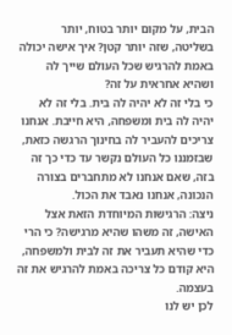הבית, על מקום יותר בטוח, יותר בשליטה, שזה יותר קטן? איך אישה יכולה באמת להרגיש שכל העולם שייך לה ושהיא אחראית על זה?
כי בלי זה לא יהיה לה בית. בלי זה לא יהיה לה בית ומשפחה, היא חייבת. אנחנו צריכים להעביר לה בחינוך הרגשה כזאת, שבזמננו כל העולם נקשר עד כדי כך זה בזה, שאם אנחנו לא מתחברים בצורה הנכונה, אנחנו נאבד את הכול.
ניצה: הרגישות המיוחדת הזאת אצל האישה, זה משהו שהיא מרגישה? כי הרי כדי שהיא תעביר את זה לבית ולמשפחה, היא קודם כל צריכה באמת להרגיש את זה בעצמה.
לכן יש לנו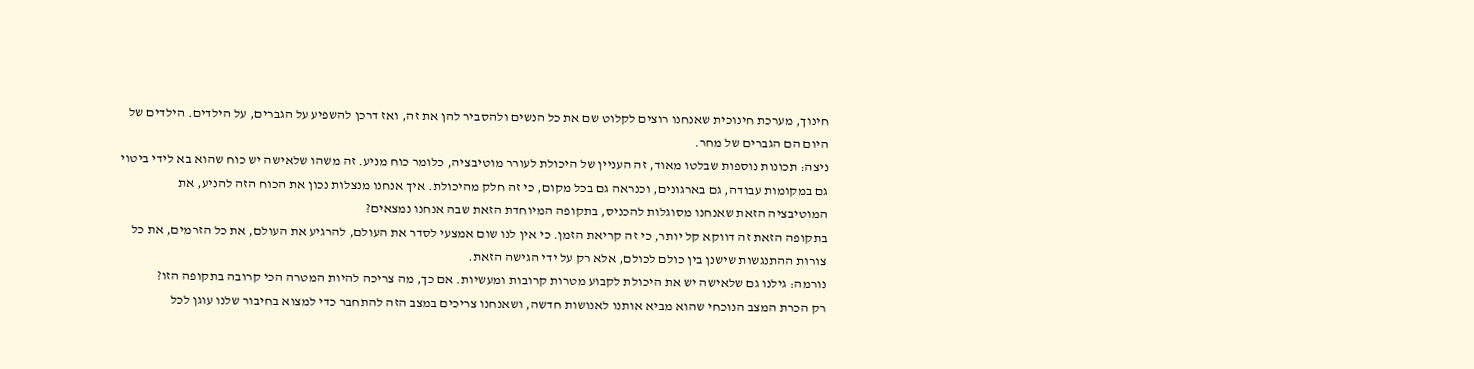חינוך, מערכת חינוכית שאנחנו רוצים לקלוט שם את כל הנשים ולהסביר להן את זה, ואז דרכן להשפיע על הגברים, על הילדים. הילדים של היום הם הגברים של מחר.
ניצה: תכונות נוספות שבלטו מאוד, זה העניין של היכולת לעורר מוטיבציה, כלומר כוח מניע. זה משהו שלאישה יש כוח שהוא בא לידי ביטוי גם במקומות עבודה, גם בארגונים, וכנראה גם בכל מקום, כי זה חלק מהיכולת. איך אנחנו מנצלות נכון את הכוח הזה להניע, את המוטיבציה הזאת שאנחנו מסוגלות להכניס, בתקופה המיוחדת הזאת שבה אנחנו נמצאים?
בתקופה הזאת זה דווקא קל יותר, כי זה קריאת הזמן. כי אין לנו שום אמצעי לסדר את העולם, להרגיע את העולם, את כל הזרמים, את כל צורות ההתנגשות שישנן בין כולם לכולם, אלא רק על ידי הגישה הזאת.
נורמה: גילנו גם שלאישה יש את היכולת לקבוע מטרות קרובות ומעשיות. אם כך, מה צריכה להיות המטרה הכי קרובה בתקופה הזו?
רק הכרת המצב הנוכחי שהוא מביא אותנו לאנושות חדשה, ושאנחנו צריכים במצב הזה להתחבר כדי למצוא בחיבור שלנו עוגן לכל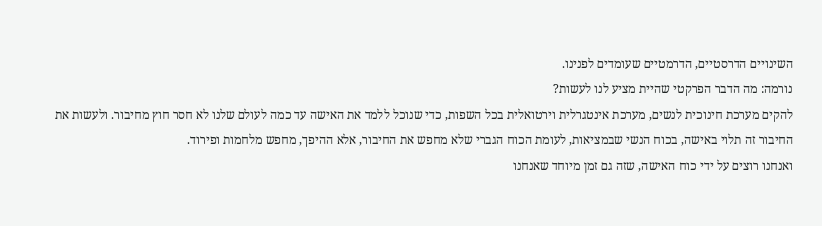השינויים הדרסטיים, הדרמטיים שעומדים לפנינו.
נורמה: מה הדבר הפרקטי שהיית מציע לנו לעשות?
להקים מערכת חינוכית לנשים, מערכת אינטגרלית וירטואלית בכל השפות, כדי שנוכל ללמד את האישה עד כמה לעולם שלנו לא חסר חוץ מחיבור. ולעשות את החיבור זה תלוי באישה, בכוח הנשי שבמציאות, לעומת הכוח הגברי שלא מחפש את החיבור, אלא ההיפך, מחפש מלחמות ופירוד.
ואנחנו רוצים על ידי כוח האישה, שזה גם זמן מיוחד שאנחנו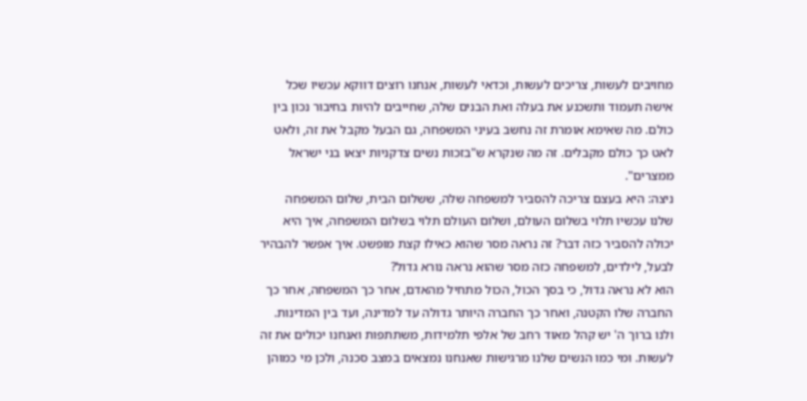מחויבים לעשות, צריכים לעשות, וכדאי לעשות, אנחנו רוצים דווקא עכשיו שכל אישה תעמוד ותשכנע את בעלה ואת הבנים שלה, שחייבים להיות בחיבור נכון בין כולם. מה שאימא אומרת זה נחשב בעיני המשפחה, גם הבעל מקבל את זה, ולאט לאט כך כולם מקבלים. זה מה שנקרא ש"בזכות נשים צדקניות יצאו בני ישראל ממצרים".
ניצה: היא בעצם צריכה להסביר למשפחה שלה, ששלום הבית, שלום המשפחה שלנו עכשיו תלוי בשלום העולם, ושלום העולם תלוי בשלום המשפחה, איך היא יכולה להסביר כזה דבר? זה נראה מסר שהוא כאילו קצת מופשט. איך אפשר להבהיר לבעל, לילדים, למשפחה כזה מסר שהוא נראה נורא גדול?
הוא לא נראה גדול, כי בסך הכול, הכול מתחיל מהאדם, אחר כך המשפחה, אחר כך החברה שלו הקטנה, ואחר כך החברה היותר גדולה עד למדינה, ועד בין המדינות. ולנו ברוך ה' יש קהל מאוד רחב של אלפי תלמידות, משתתפות ואנחנו יכולים את זה לעשות. ומי כמו הנשים שלנו מרגישות שאנחנו נמצאים במצב סכנה, ולכן מי כמוהן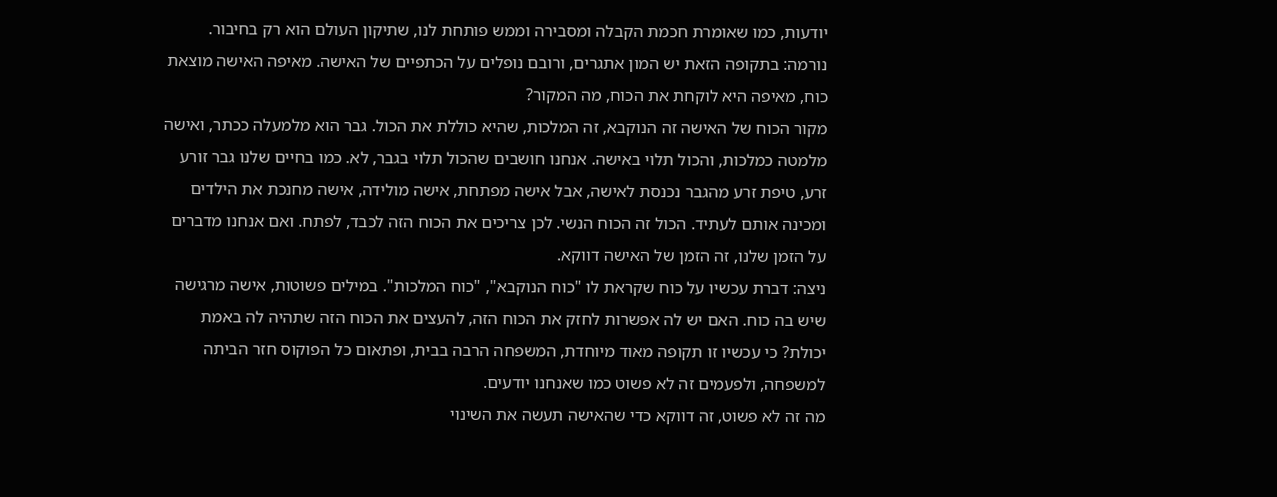יודעות, כמו שאומרת חכמת הקבלה ומסבירה וממש פותחת לנו, שתיקון העולם הוא רק בחיבור.
נורמה: בתקופה הזאת יש המון אתגרים, ורובם נופלים על הכתפיים של האישה. מאיפה האישה מוצאת כוח, מאיפה היא לוקחת את הכוח, מה המקור?
מקור הכוח של האישה זה הנוקבא, זה המלכות, שהיא כוללת את הכול. גבר הוא מלמעלה ככתר, ואישה מלמטה כמלכות, והכול תלוי באישה. אנחנו חושבים שהכול תלוי בגבר, לא. כמו בחיים שלנו גבר זורע זרע, טיפת זרע מהגבר נכנסת לאישה, אבל אישה מפתחת, אישה מולידה, אישה מחנכת את הילדים ומכינה אותם לעתיד. הכול זה הכוח הנשי. לכן צריכים את הכוח הזה לכבד, לפתח. ואם אנחנו מדברים על הזמן שלנו, זה הזמן של האישה דווקא.
ניצה: דברת עכשיו על כוח שקראת לו "כוח הנוקבא", "כוח המלכות". במילים פשוטות, אישה מרגישה שיש בה כוח. האם יש לה אפשרות לחזק את הכוח הזה, להעצים את הכוח הזה שתהיה לה באמת יכולת? כי עכשיו זו תקופה מאוד מיוחדת, המשפחה הרבה בבית, ופתאום כל הפוקוס חזר הביתה למשפחה, ולפעמים זה לא פשוט כמו שאנחנו יודעים.
מה זה לא פשוט, זה דווקא כדי שהאישה תעשה את השינוי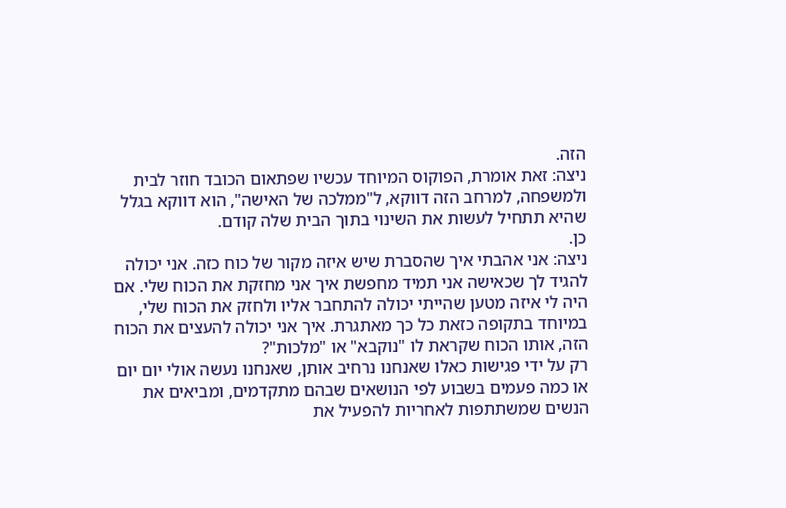הזה.
ניצה: זאת אומרת, הפוקוס המיוחד עכשיו שפתאום הכובד חוזר לבית ולמשפחה, למרחב הזה דווקא, ל"ממלכה של האישה", הוא דווקא בגלל שהיא תתחיל לעשות את השינוי בתוך הבית שלה קודם.
כן.
ניצה: אני אהבתי איך שהסברת שיש איזה מקור של כוח כזה. אני יכולה להגיד לך שכאישה אני תמיד מחפשת איך אני מחזקת את הכוח שלי. אם היה לי איזה מטען שהייתי יכולה להתחבר אליו ולחזק את הכוח שלי, במיוחד בתקופה כזאת כל כך מאתגרת. איך אני יכולה להעצים את הכוח הזה, אותו הכוח שקראת לו "נוקבא" או "מלכות"?
רק על ידי פגישות כאלו שאנחנו נרחיב אותן, שאנחנו נעשה אולי יום יום או כמה פעמים בשבוע לפי הנושאים שבהם מתקדמים, ומביאים את הנשים שמשתתפות לאחריות להפעיל את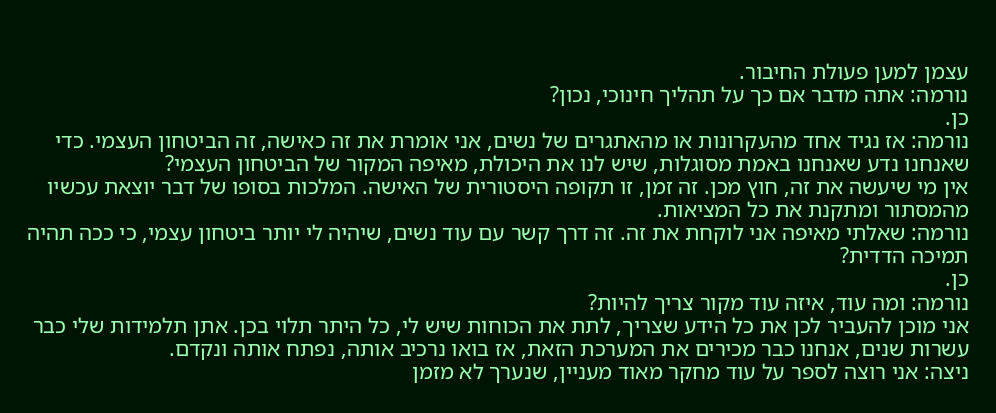עצמן למען פעולת החיבור.
נורמה: אתה מדבר אם כך על תהליך חינוכי, נכון?
כן.
נורמה: אז נגיד אחד מהעקרונות או מהאתגרים של נשים, אני אומרת את זה כאישה, זה הביטחון העצמי. כדי שאנחנו נדע שאנחנו באמת מסוגלות, שיש לנו את היכולת, מאיפה המקור של הביטחון העצמי?
אין מי שיעשה את זה, חוץ מכן. זה זמן, זו תקופה היסטורית של האישה. המלכות בסופו של דבר יוצאת עכשיו מהמסתור ומתקנת את כל המציאות.
נורמה: שאלתי מאיפה אני לוקחת את זה. זה דרך קשר עם עוד נשים, שיהיה לי יותר ביטחון עצמי, כי ככה תהיה תמיכה הדדית?
כן.
נורמה: ומה עוד, איזה עוד מקור צריך להיות?
אני מוכן להעביר לכן את כל הידע שצריך, לתת את הכוחות שיש לי, כל היתר תלוי בכן. אתן תלמידות שלי כבר עשרות שנים, אנחנו כבר מכירים את המערכת הזאת, אז בואו נרכיב אותה, נפתח אותה ונקדם.
ניצה: אני רוצה לספר על עוד מחקר מאוד מעניין, שנערך לא מזמן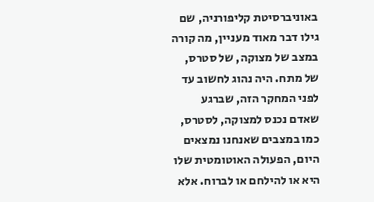באוניברסיטת קליפורניה, שם גילו דבר מאוד מעניין, מה קורה במצב של מצוקה, של סטרס, של מתח. היה נהוג לחשוב עד לפני המחקר הזה, שברגע שאדם נכנס למצוקה, לסטרס, כמו במצבים שאנחנו נמצאים היום, הפעולה האוטומטית שלו היא או להילחם או לברוח. אלא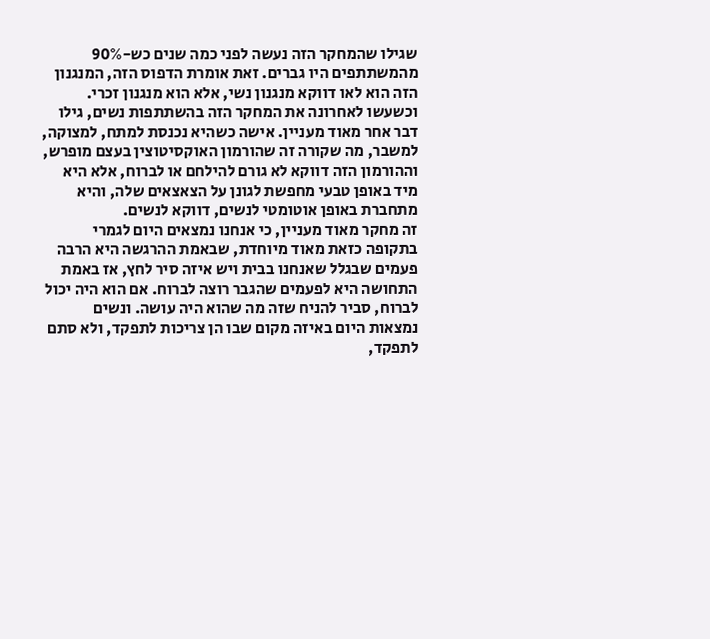שגילו שהמחקר הזה נעשה לפני כמה שנים כש-90% מהמשתתפים היו גברים. זאת אומרת הדפוס הזה, המנגנון הזה הוא לאו דווקא מנגנון נשי, אלא הוא מנגנון זכרי. וכשעשו לאחרונה את המחקר הזה בהשתתפות נשים, גילו דבר אחר מאוד מעניין. אישה כשהיא נכנסת למתח, למצוקה, למשבר, מה שקורה זה שהורמון האוקסיטוצין בעצם מופרש, וההורמון הזה דווקא לא גורם להילחם או לברוח, אלא היא מיד באופן טבעי מחפשת לגונן על הצאצאים שלה, והיא מתחברת באופן אוטומטי לנשים, דווקא לנשים.
זה מחקר מאוד מעניין, כי אנחנו נמצאים היום לגמרי בתקופה כזאת מאוד מיוחדת, שבאמת ההרגשה היא הרבה פעמים שבגלל שאנחנו בבית ויש איזה סיר לחץ, אז באמת התחושה היא לפעמים שהגבר רוצה לברוח. אם הוא היה יכול לברוח, סביר להניח שזה מה שהוא היה עושה. ונשים נמצאות היום באיזה מקום שבו הן צריכות לתפקד, ולא סתם לתפקד,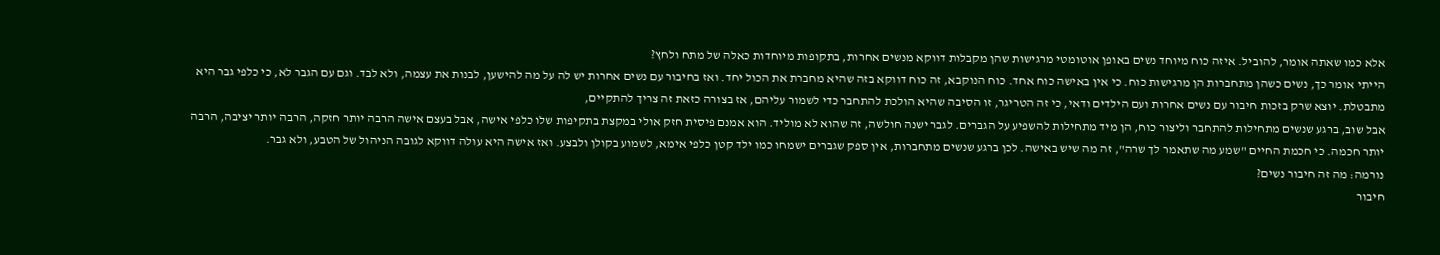אלא כמו שאתה אומר, להוביל. איזה כוח מיוחד נשים באופן אוטומטי מרגישות שהן מקבלות דווקא מנשים אחרות, בתקופות מיוחדות כאלה של מתח ולחץ?
הייתי אומר כך, נשים כשהן מתחברות הן מרגישות כוח. כי אין באישה כוח אחד. כוח הנוקבא, זה כוח דווקא בזה שהיא מחברת את הכול יחד. ואז בחיבור עם נשים אחרות יש לה על מה להישען, לבנות את עצמה, ולא לבד. וגם עם הגבר לא, כי כלפי גבר היא מתבטלת. יוצא שרק בזכות חיבור עם נשים אחרות ועם הילדים ודאי, כי זה הטריגר, זו הסיבה שהיא הולכת להתחבר כדי לשמור עליהם, אז בצורה כזאת זה צריך להתקיים,
אבל שוב, ברגע שנשים מתחילות להתחבר וליצור כוח, הן מיד מתחילות להשפיע על הגברים. לגבר ישנה חולשה, זה שהוא לא מוליד. הוא אמנם פיסית חזק אולי במקצת בתקיפות שלו כלפי אישה, אבל בעצם אישה הרבה יותר חזקה, הרבה יותר יציבה, הרבה יותר חכמה. כי חכמת החיים "שמע מה שתאמר לך שרה", זה מה שיש באישה. לכן ברגע שנשים מתחברות, אין ספק שגברים ישמחו כמו ילד קטן כלפי אימא, לשמוע בקולן ולבצע. ואז אישה היא עולה דווקא לגובה הניהול של הטבע, ולא גבר.
נורמה: מה זה חיבור נשים?
חיבור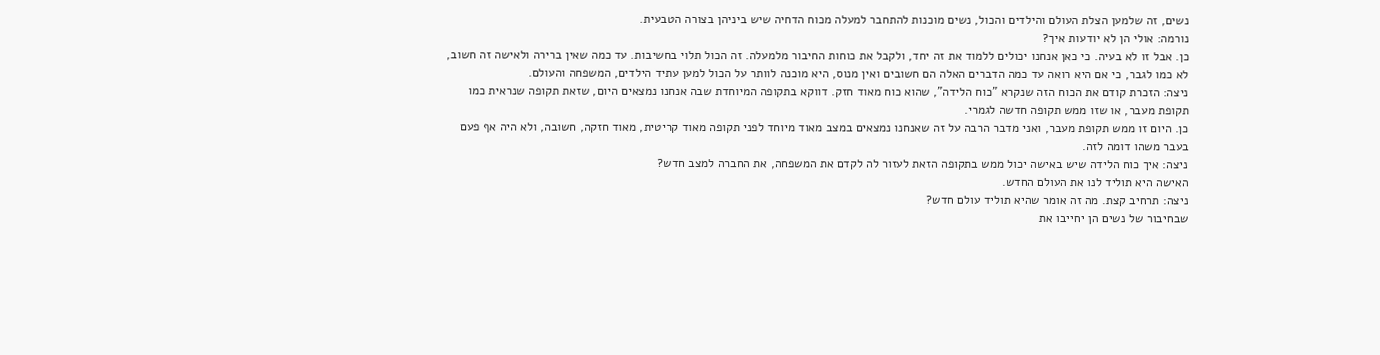נשים, זה שלמען הצלת העולם והילדים והכול, נשים מוכנות להתחבר למעלה מכוח הדחיה שיש ביניהן בצורה הטבעית.
נורמה: אולי הן לא יודעות איך?
כן. אבל זו לא בעיה. כי כאן אנחנו יכולים ללמוד את זה יחד, ולקבל את כוחות החיבור מלמעלה. זה הכול תלוי בחשיבות. עד כמה שאין ברירה ולאישה זה חשוב, לא כמו לגבר, כי אם היא רואה עד כמה הדברים האלה הם חשובים ואין מנוס, היא מוכנה לוותר על הכול למען עתיד הילדים, המשפחה והעולם.
ניצה: הזכרת קודם את הכוח הזה שנקרא "כוח הלידה", שהוא כוח מאוד חזק. דווקא בתקופה המיוחדת שבה אנחנו נמצאים היום, שזאת תקופה שנראית כמו תקופת מעבר, או שזו ממש תקופה חדשה לגמרי.
כן. היום זו ממש תקופת מעבר, ואני מדבר הרבה על זה שאנחנו נמצאים במצב מאוד מיוחד לפני תקופה מאוד קריטית, מאוד חזקה, חשובה, ולא היה אף פעם בעבר משהו דומה לזה.
ניצה: איך כוח הלידה שיש באישה יכול ממש בתקופה הזאת לעזור לה לקדם את המשפחה, את החברה למצב חדש?
האישה היא תוליד לנו את העולם החדש.
ניצה: תרחיב קצת. מה זה אומר שהיא תוליד עולם חדש?
שבחיבור של נשים הן יחייבו את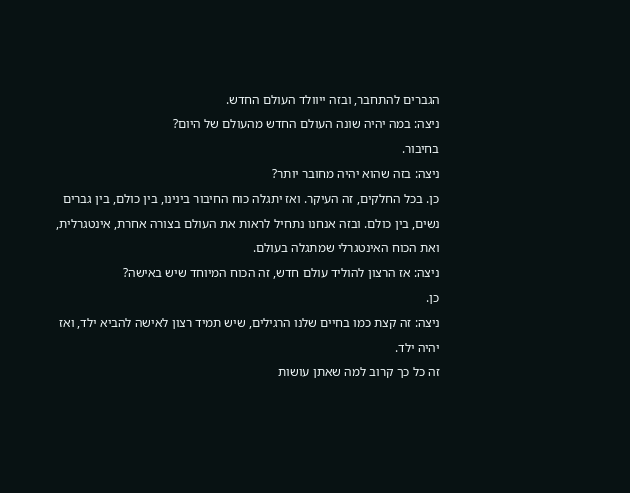הגברים להתחבר, ובזה ייוולד העולם החדש.
ניצה: במה יהיה שונה העולם החדש מהעולם של היום?
בחיבור.
ניצה: בזה שהוא יהיה מחובר יותר?
כן. בכל החלקים, זה העיקר. ואז יתגלה כוח החיבור בינינו, בין כולם, בין גברים נשים, בין כולם. ובזה אנחנו נתחיל לראות את העולם בצורה אחרת, אינטגרלית, ואת הכוח האינטגרלי שמתגלה בעולם.
ניצה: אז הרצון להוליד עולם חדש, זה הכוח המיוחד שיש באישה?
כן.
ניצה: זה קצת כמו בחיים שלנו הרגילים, שיש תמיד רצון לאישה להביא ילד, ואז יהיה ילד.
זה כל כך קרוב למה שאתן עושות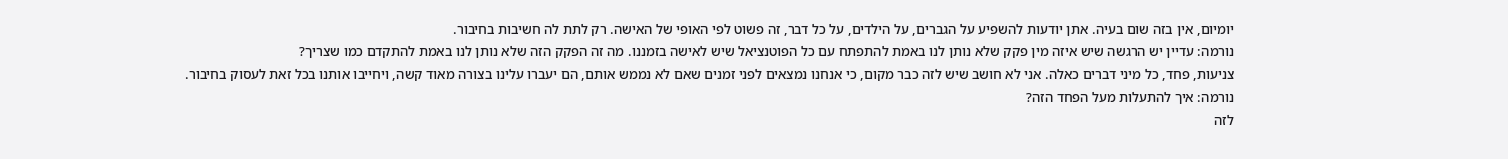יומיום, אין בזה שום בעיה. אתן יודעות להשפיע על הגברים, על הילדים, על כל דבר, זה פשוט לפי האופי של האישה. רק לתת לה חשיבות בחיבור.
נורמה: עדיין יש הרגשה שיש איזה מין פקק שלא נותן לנו באמת להתפתח עם כל הפוטנציאל שיש לאישה בזמננו. מה זה הפקק הזה שלא נותן לנו באמת להתקדם כמו שצריך?
צניעות, פחד, כל מיני דברים כאלה. אני לא חושב שיש לזה כבר מקום, כי אנחנו נמצאים לפני זמנים שאם לא נממש אותם, הם יעברו עלינו בצורה מאוד קשה, ויחייבו אותנו בכל זאת לעסוק בחיבור.
נורמה: איך להתעלות מעל הפחד הזה?
לזה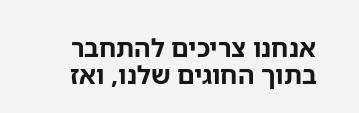אנחנו צריכים להתחבר בתוך החוגים שלנו, ואז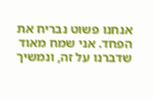אנחנו פשוט נבריח את הפחד. אני שמח מאוד שדברנו על זה, ונמשיך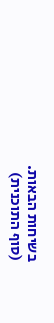בשיחות הבאות.
(סוף התוכנית)